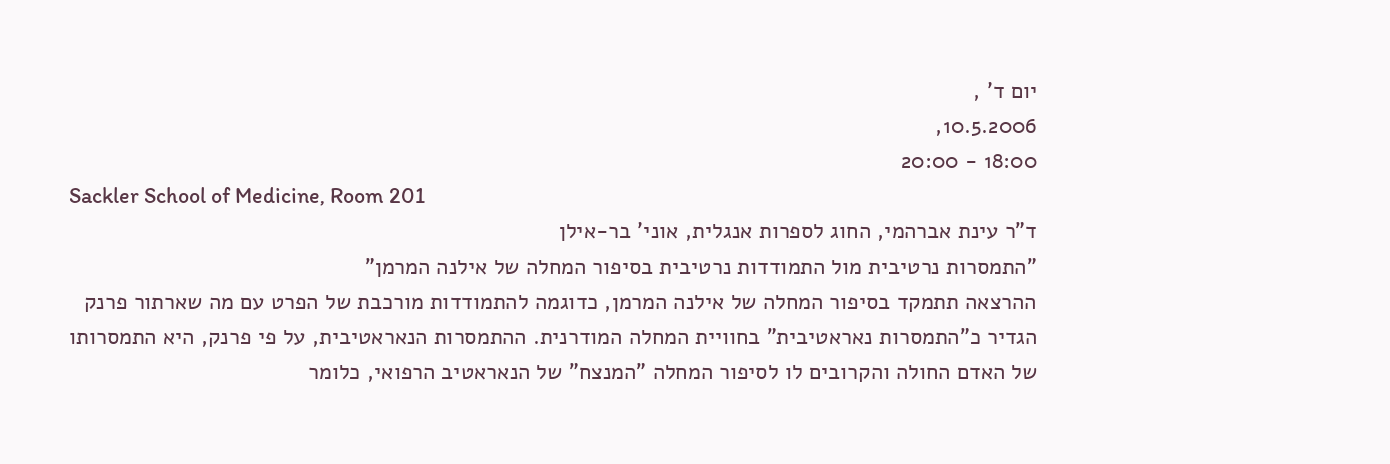יום ד' ,
10.5.2006,
18:00 - 20:00
Sackler School of Medicine, Room 201
ד"ר עינת אברהמי, החוג לספרות אנגלית, אוני' בר-אילן
"התמסרות נרטיבית מול התמודדות נרטיבית בסיפור המחלה של אילנה המרמן"
ההרצאה תתמקד בסיפור המחלה של אילנה המרמן, כדוגמה להתמודדות מורכבת של הפרט עם מה שארתור פרנק הגדיר כ"התמסרות נאראטיבית" בחוויית המחלה המודרנית. ההתמסרות הנאראטיבית, על פי פרנק, היא התמסרותו של האדם החולה והקרובים לו לסיפור המחלה "המנצח" של הנאראטיב הרפואי, כלומר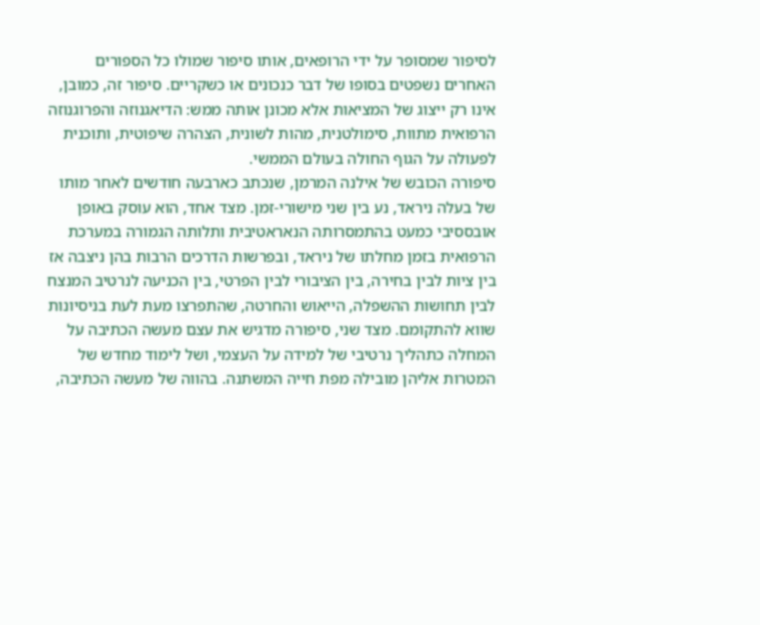לסיפור שמסופר על ידי הרופאים, אותו סיפור שמולו כל הספורים האחרים נשפטים בסופו של דבר כנכונים או כשקריים. סיפור זה, כמובן, אינו רק ייצוג של המציאות אלא מכונן אותה ממש: הדיאגנוזה והפרוגנוזה הרפואית מתוות, סימולטנית, מהות לשונית, הצהרה שיפוטית, ותוכנית לפעולה על הגוף החולה בעולם הממשי.
סיפורה הכובש של אילנה המרמן, שנכתב כארבעה חודשים לאחר מותו של בעלה ניראד, נע בין שני מישורי-זמן. מצד אחד, הוא עוסק באופן אובססיבי כמעט בהתמסרותה הנאראטיבית ותלותה הגמורה במערכת הרפואית בזמן מחלתו של ניראד, ובפרשות הדרכים הרבות בהן ניצבה אז בין ציות לבין בחירה, בין הציבורי לבין הפרטי, בין הכניעה לנרטיב המנצח לבין תחושות ההשפלה, הייאוש והחרטה, שהתפרצו מעת לעת בניסיונות שווא להתקומם. מצד שני, סיפורה מדגיש את עצם מעשה הכתיבה על המחלה כתהליך נרטיבי של למידה על העצמי, ושל לימוד מחדש של המטרות אליהן מובילה מפת חייה המשתנה. בהווה של מעשה הכתיבה,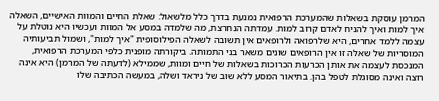המרמן עוסקת בשאלות שהמערכת הרפואית נמנעת בדרך כלל מלשאול: שאלת החיים והמוות האישיים, השאלה איך למות ואיך להניח לאדם קרוב למות. עמדתה הנחרצת, מה שלמדה במסע אל המוות ועכשיו היא נוטלת על עצמה ללמד אחרים, היא שלרפואה ולרופאים אין תשובה לשאלה הפילוסופית "איך למות", ושמול תביעותיה המוסריות של שאלה זו אין הרופאים שונים משאר בני התמותה. ביקורתה מופנית כלפי המערכת הרפואית, המנכסת לעצמה את אותן הכרעות הכרוכות בשאלות של חיים ומוות, שממילא (לדעתה של המרמן) היא אינה רוצה ואינה מסוגלת לטפל בהן. בתיאור המסע ללא שוב של ניראד ושלה, במעשה הכתיבה שלו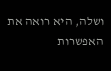ושלה, היא רואה את האפשרות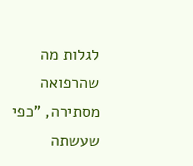לגלות מה שהרפואה מסתירה, "כפי שעשתה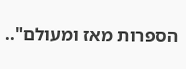הספרות מאז ומעולם"..